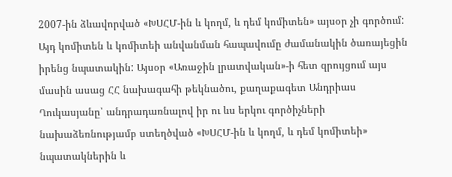2007-ին ձևավորված «ԽՍՀՄ-ին և կողմ, և դեմ կոմիտեն» այսօր չի գործում: Այդ կոմիտեն և կոմիտեի անվանման հապավումը ժամանակին ծառայեցին իրենց նպատակին: Այսօր «Առաջին լրատվական»-ի հետ զրույցում այս մասին ասաց ՀՀ նախագահի թեկնածու, քաղաքագետ Անդրիաս Ղուկասյանը՝ անդրադառնալով իր ու ևս երկու գործիչների նախաձեռնությամբ ստեղծված «ԽՍՀՄ-ին և կողմ, և դեմ կոմիտեի» նպատակներին և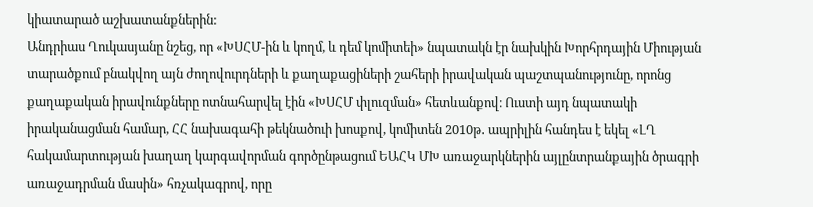կիատարած աշխատանքներին:
Անդրիաս Ղուկասյանը նշեց, որ «ԽՍՀՄ-ին և կողմ, և դեմ կոմիտեի» նպատակն էր նախկին Խորհրդային Միության տարածքում բնակվող այն ժողովուրդների և քաղաքացիների շահերի իրավական պաշտպանությունը, որոնց քաղաքական իրավունքները ոտնահարվել էին «ԽՍՀՄ փլուզման» հետևանքով։ Ուստի այդ նպատակի իրականացման համար, ՀՀ նախագահի թեկնածուի խոսքով, կոմիտեն 2010թ․ ապրիլին հանդես է եկել «ԼՂ հակամարտության խաղաղ կարգավորման գործընթացում ԵԱՀԿ ՄԽ առաջարկներին այլընտրանքային ծրագրի առաջադրման մասին» հռչակագրով, որը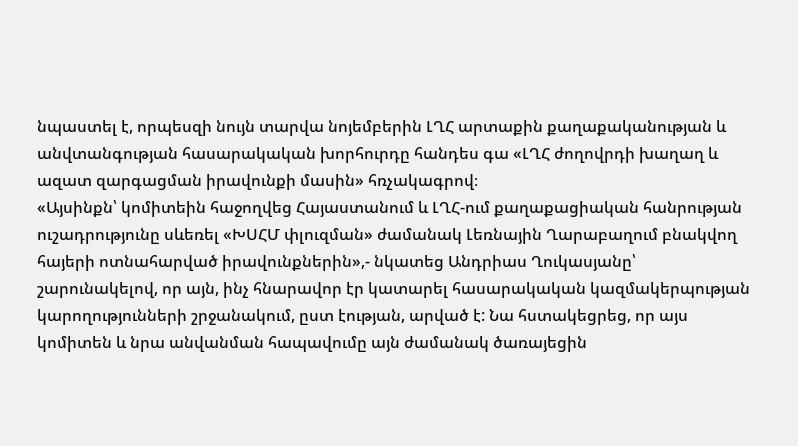նպաստել է, որպեսզի նույն տարվա նոյեմբերին ԼՂՀ արտաքին քաղաքականության և անվտանգության հասարակական խորհուրդը հանդես գա «ԼՂՀ ժողովրդի խաղաղ և ազատ զարգացման իրավունքի մասին» հռչակագրով։
«Այսինքն՝ կոմիտեին հաջողվեց Հայաստանում և ԼՂՀ-ում քաղաքացիական հանրության ուշադրությունը սևեռել «ԽՍՀՄ փլուզման» ժամանակ Լեռնային Ղարաբաղում բնակվող հայերի ոտնահարված իրավունքներին»,- նկատեց Անդրիաս Ղուկասյանը՝ շարունակելով, որ այն, ինչ հնարավոր էր կատարել հասարակական կազմակերպության կարողությունների շրջանակում, ըստ էության, արված է: Նա հստակեցրեց, որ այս կոմիտեն և նրա անվանման հապավումը այն ժամանակ ծառայեցին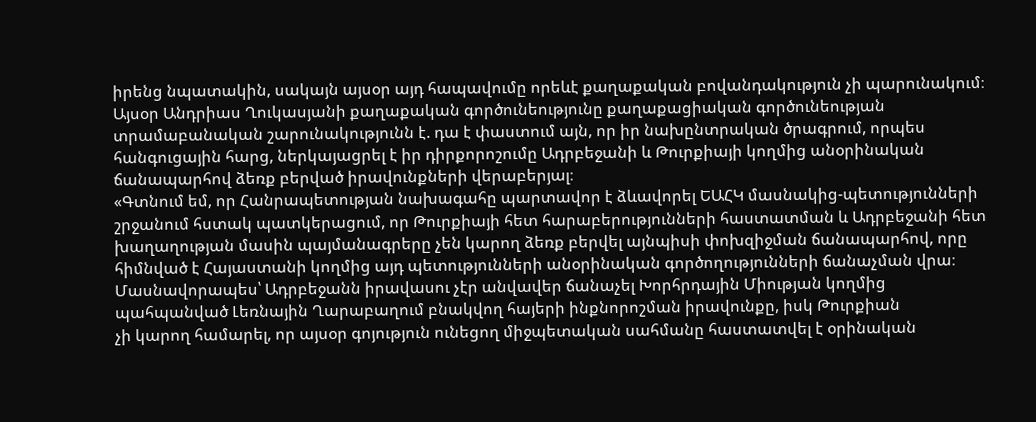իրենց նպատակին, սակայն այսօր այդ հապավումը որեևէ քաղաքական բովանդակություն չի պարունակում։
Այսօր Անդրիաս Ղուկասյանի քաղաքական գործունեությունը քաղաքացիական գործունեության տրամաբանական շարունակությունն է. դա է փաստում այն, որ իր նախընտրական ծրագրում, որպես հանգուցային հարց, ներկայացրել է իր դիրքորոշումը Ադրբեջանի և Թուրքիայի կողմից անօրինական ճանապարհով ձեռք բերված իրավունքների վերաբերյալ։
«Գտնում եմ, որ Հանրապետության նախագահը պարտավոր է ձևավորել ԵԱՀԿ մասնակից-պետությունների շրջանում հստակ պատկերացում, որ Թուրքիայի հետ հարաբերությունների հաստատման և Ադրբեջանի հետ խաղաղության մասին պայմանագրերը չեն կարող ձեռք բերվել այնպիսի փոխզիջման ճանապարհով, որը հիմնված է Հայաստանի կողմից այդ պետությունների անօրինական գործողությունների ճանաչման վրա։ Մասնավորապես՝ Ադրբեջանն իրավասու չէր անվավեր ճանաչել Խորհրդային Միության կողմից պահպանված Լեռնային Ղարաբաղում բնակվող հայերի ինքնորոշման իրավունքը, իսկ Թուրքիան
չի կարող համարել, որ այսօր գոյություն ունեցող միջպետական սահմանը հաստատվել է օրինական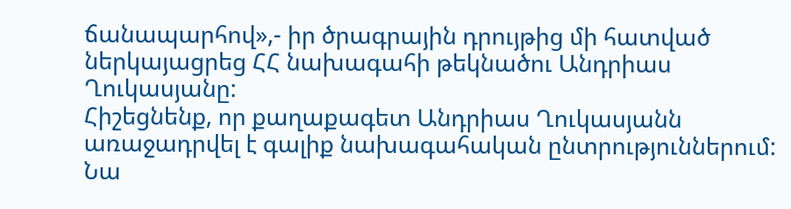ճանապարհով»,- իր ծրագրային դրույթից մի հատված ներկայացրեց ՀՀ նախագահի թեկնածու Անդրիաս Ղուկասյանը:
Հիշեցնենք, որ քաղաքագետ Անդրիաս Ղուկասյանն առաջադրվել է գալիք նախագահական ընտրություններում: Նա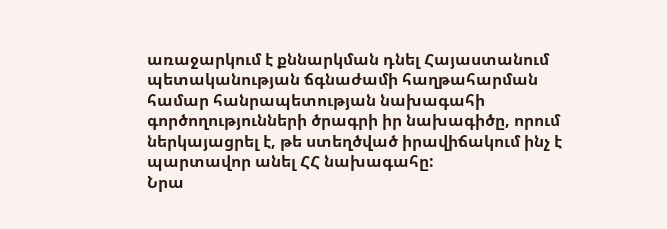առաջարկում է քննարկման դնել Հայաստանում պետականության ճգնաժամի հաղթահարման համար հանրապետության նախագահի գործողությունների ծրագրի իր նախագիծը, որում ներկայացրել է, թե ստեղծված իրավիճակում ինչ է պարտավոր անել ՀՀ նախագահը:
Նրա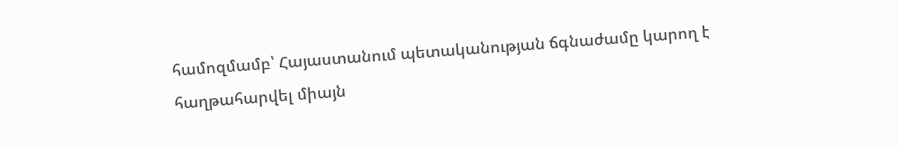համոզմամբ՝ Հայաստանում պետականության ճգնաժամը կարող է հաղթահարվել միայն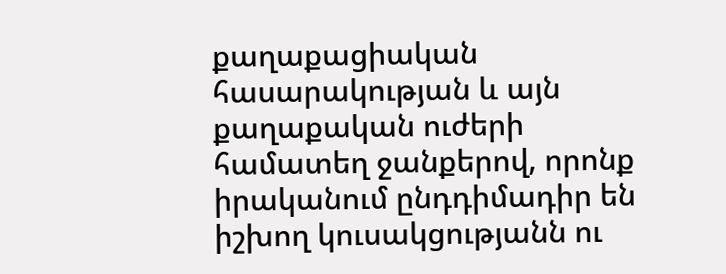քաղաքացիական հասարակության և այն քաղաքական ուժերի համատեղ ջանքերով, որոնք իրականում ընդդիմադիր են իշխող կուսակցությանն ու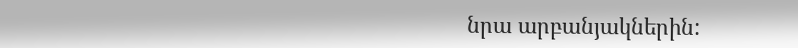նրա արբանյակներին: